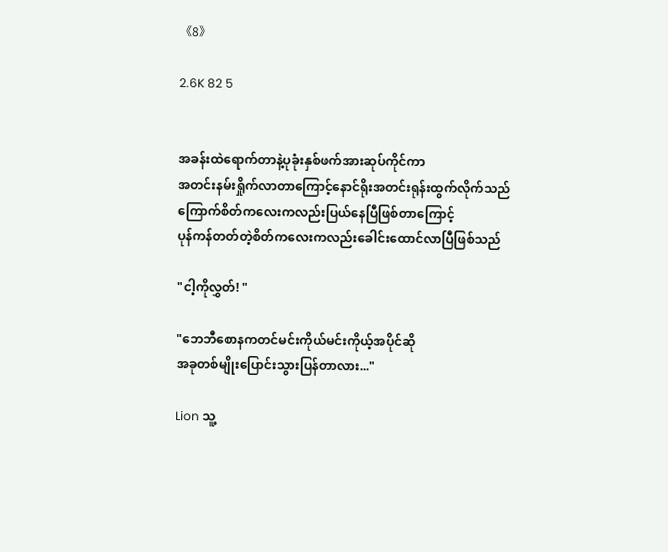《8》

2.6K 82 5


အခန်းထဲရောက်တာနဲ့ပုခုံးနှစ်ဖက်အားဆုပ်ကိုင်ကာ
အတင်းနမ်းရှိုက်လာတာကြောင့်နောင်ရိုးအတင်းရုန်းထွက်လိုက်သည်
ကြောက်စိတ်ကလေးကလည်းပြယ်နေပြီဖြစ်တာကြောင့်
ပုန်ကန်တတ်တဲ့စိတ်ကလေးကလည်းခေါင်းထောင်လာပြီဖြစ်သည်

"ငါ့ကိုလွှတ်! "

"ဘေဘီစောနကတင်မင်းကိုယ်မင်းကိုယ့်အပိုင်ဆို
အခုတစ်မျိုးပြောင်းသွားပြန်တာလား..."

Lion သူ့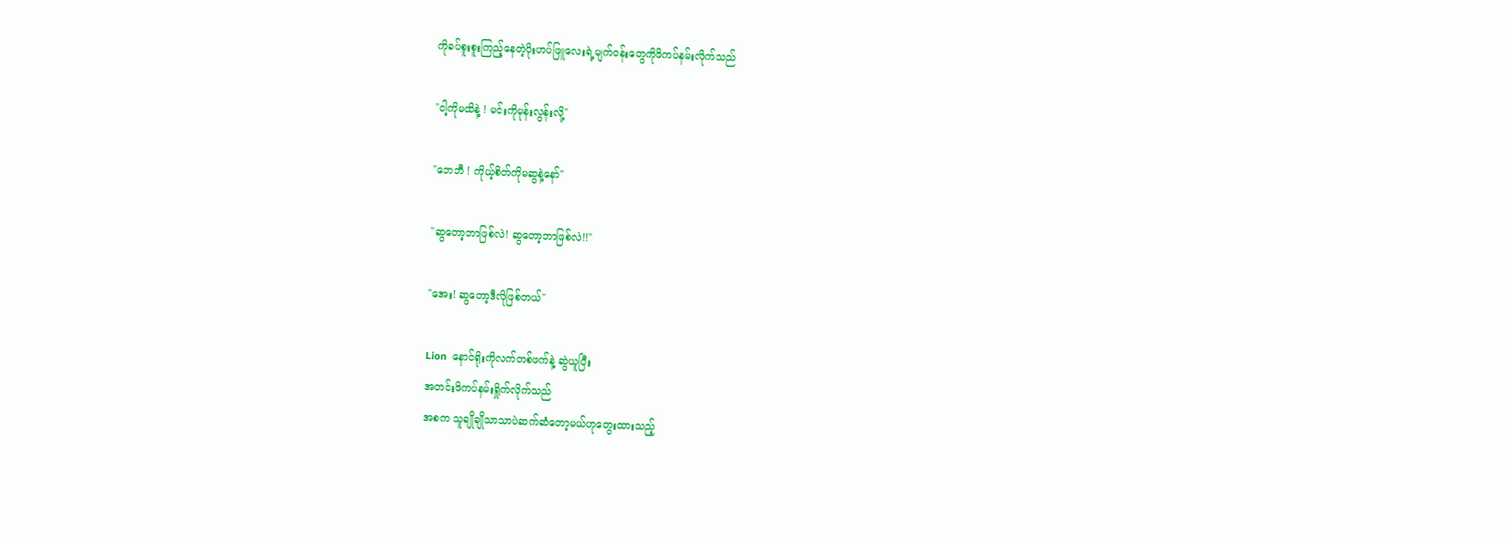ကိုခပ်စူးစူးကြည့်နေတဲ့ပိုးဟပ်ဖြူလေးရဲ့မျက်ဝန်းတွေကိုဖိကပ်နမ်းလိုက်သည်

"ငါ့ကိုမထိနဲ့ ! မင်းကိုမုန်းလွန်းလို့"

"ဘေဘီ ! ကိုယ့်စိတ်ကိုမဆွနဲ့နော်"

"ဆွတော့ဘာဖြစ်လဲ! ဆွတော့ဘာဖြစ်လဲ!!"

"အေး! ဆွတော့ဒီလိုဖြစ်တယ်"

Lion  နောင်ရိုးကိုလက်တစ်ဖက်နဲ့ ဆွဲယူပြီး
အတင်းဖိကပ်နမ်းရှိုက်လိုက်သည်
အစက သူချိုချိုသာသာပဲဆက်ဆံတော့မယ်ဟုတွေးထားသည့်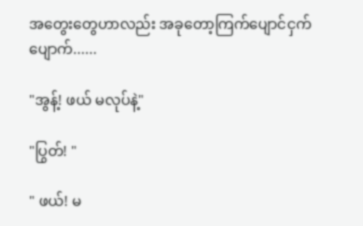အတွေးတွေဟာလည်း အခုတော့ကြက်ပျောင်ငှက်ပျောက်......

"အွန့်! ဖယ် မလုပ်နဲ့"

"ပြွတ်! "

" ဖယ်! မ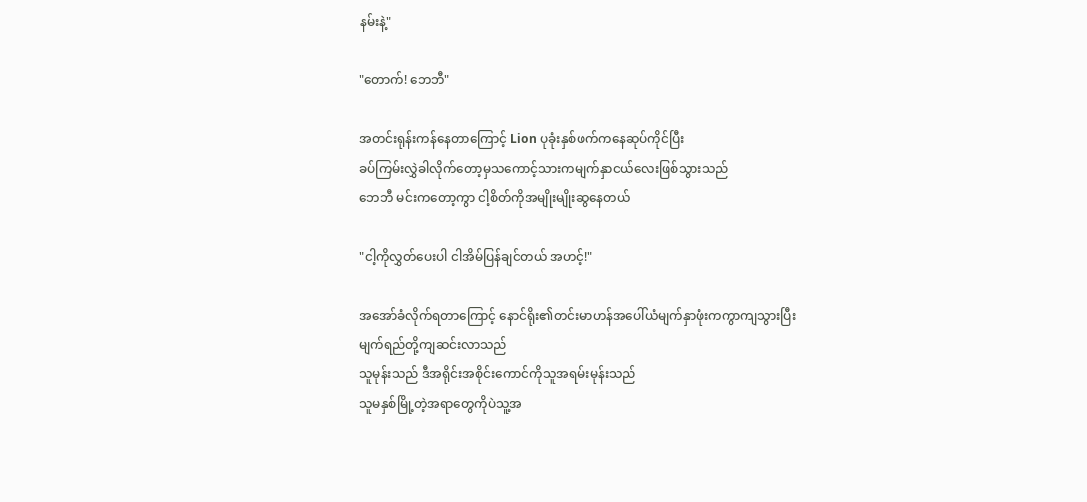နမ်းနဲ့"

"တောက်! ဘေဘီ"

အတင်းရုန်းကန်နေတာကြောင့် Lion ပုခုံးနှစ်ဖက်ကနေဆုပ်ကိုင်ပြီး
ခပ်ကြမ်းလွှဲခါလိုက်တော့မှသကောင့်သားကမျက်နှာငယ်လေးဖြစ်သွားသည်
ဘေဘီ မင်းကတော့ကွာ ငါ့စိတ်ကိုအမျိုးမျိုးဆွနေတယ်

"ငါ့ကိုလွှတ်ပေးပါ ငါအိမ်ပြန်ချင်တယ် အဟင့်!"

အအော်ခံလိုက်ရတာကြောင့် နောင်ရိုး၏တင်းမာဟန်အပေါ်ယံမျက်နှာဖုံးကကွာကျသွားပြီး
မျက်ရည်တို့ကျဆင်းလာသည်
သူမုန်းသည် ဒီအရိုင်းအစိုင်းကောင်ကိုသူအရမ်းမုန်းသည်
သူမနှစ်မြို့တဲ့အရာတွေကိုပဲသူ့အ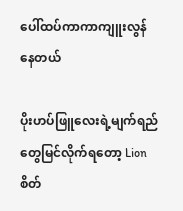ပေါ်ထပ်ကာကာကျူးလွန်နေတယ်

ပိုးဟပ်ဖြူလေးရဲ့မျက်ရည်တွေမြင်လိုက်ရတော့ Lion စိတ်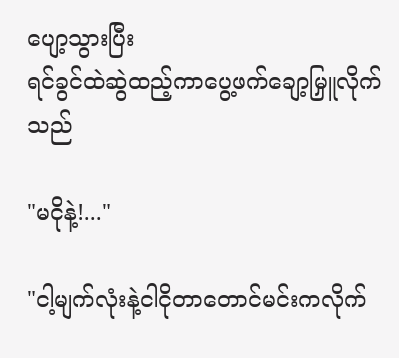ပျော့သွားပြီး
ရင်ခွင်ထဲဆွဲထည့်ကာပွေ့ဖက်ချော့မြှူလိုက်သည်

"မငိုနဲ့!..."

"ငါ့မျက်လုံးနဲ့ငါငိုတာတောင်မင်းကလိုက်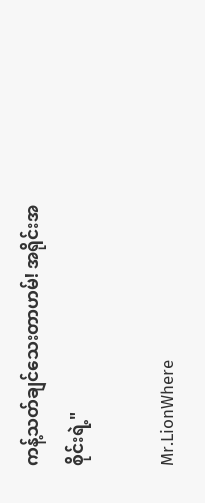ကန့်သတ်ချင်သေးတာဟမ်! အရိုင်းအစိုင်းရဲ့"

Mr.LionWhere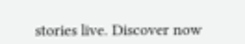stories live. Discover now